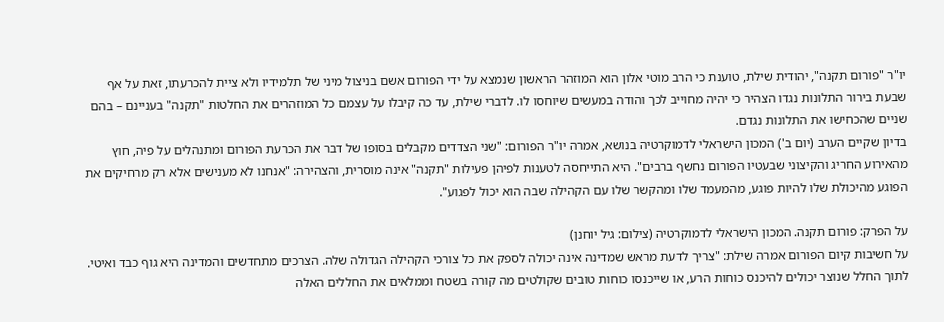יו"ר "פורום תקנה", יהודית שילת, טוענת כי הרב מוטי אלון הוא המוזהר הראשון שנמצא על ידי הפורום אשם בניצול מיני של תלמידיו ולא ציית להכרעתו, זאת על אף שבעת בירור התלונות נגדו הצהיר כי יהיה מחוייב לכך והודה במעשים שיוחסו לו. לדברי שילת, עד כה קיבלו על עצמם כל המוזהרים את החלטות "תקנה" בעניינם – בהם שניים שהכחישו את התלונות נגדם.
בדיון שקיים הערב (יום ב') המכון הישראלי לדמוקרטיה בנושא, אמרה יו"ר הפורום: "שני הצדדים מקבלים בסופו של דבר את הכרעת הפורום ומתנהלים על פיה, חוץ מהאירוע החריג והקיצוני שבעטיו הפורום נחשף ברבים". היא התייחסה לטענות לפיהן פעילות "תקנה" אינה מוסרית, והצהירה: "אנחנו לא מענישים אלא רק מרחיקים את הפוגע מהיכולת שלו להיות פוגע, מהמעמד שלו ומהקשר שלו עם הקהילה שבה הוא יכול לפגוע".

על הפרק: פורום תקנה. המכון הישראלי לדמוקרטיה (צילום: גיל יוחנן)
על חשיבות קיום הפורום אמרה שילת: "צריך לדעת מראש שמדינה אינה יכולה לספק את כל צורכי הקהילה הגדולה שלה. הצרכים מתחדשים והמדינה היא גוף כבד ואיטי. לתוך החלל שנוצר יכולים להיכנס כוחות הרע, או שייכנסו כוחות טובים שקולטים מה קורה בשטח וממלאים את החללים האלה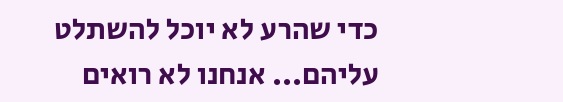כדי שהרע לא יוכל להשתלט עליהם... אנחנו לא רואים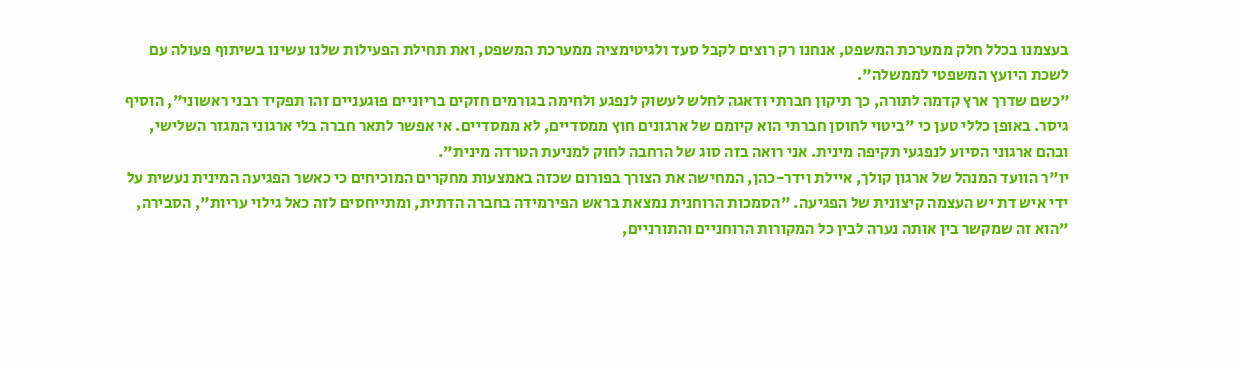בעצמנו בכלל חלק ממערכת המשפט, אנחנו רק רוצים לקבל סעד ולגיטימציה ממערכת המשפט, ואת תחילת הפעילות שלנו עשינו בשיתוף פעולה עם לשכת היועץ המשפטי לממשלה".
"כשם שדרך ארץ קדמה לתורה, כך תיקון חברתי ודאגה לחלש לעשוק לנפגע ולחימה בגורמים חזקים בריוניים פוגעניים זהו תפקיד רבני ראשוני", הוסיף גיסר. באופן כללי טען כי "ביטוי לחוסן חברתי הוא קיומם של ארגונים חוץ ממסדיים, לא ממסדיים. אי אפשר לתאר חברה בלי ארגוני המגזר השלישי, ובהם ארגוני הסיוע לנפגעי תקיפה מינית. אני רואה בזה סוג של הרחבה לחוק למניעת הטרדה מינית".
יו"ר הוועד המנהל של ארגון קולך, איילת וידר-כהן, המחישה את הצורך בפורום שכזה באמצעות מחקרים המוכיחים כי כאשר הפגיעה המינית נעשית על ידי איש דת יש העצמה קיצונית של הפגיעה. "הסמכות הרוחנית נמצאת בראש הפירמידה בחברה הדתית, ומתייחסים לזה כאל גילוי עריות", הסבירה, "הוא זה שמקשר בין אותה נערה לבין כל המקורות הרוחניים והתורניים,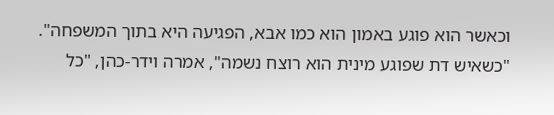וכאשר הוא פוגע באמון הוא כמו אבא, הפגיעה היא בתוך המשפחה".
"כשאיש דת שפוגע מינית הוא רוצח נשמה", אמרה וידר-כהן, "כל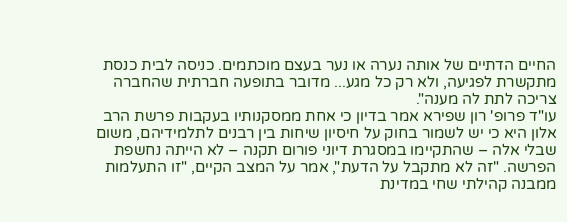החיים הדתיים של אותה נערה או נער בעצם מוכתמים. כניסה לבית כנסת מתקשרת לפגיעה, ולא רק כל מגע... מדובר בתופעה חברתית שהחברה צריכה לתת לה מענה".
עו"ד פרופ' רון שפירא אמר בדיון כי אחת ממסקנותיו בעקבות פרשת הרב אלון היא כי יש לשמור בחוק על חיסיון שיחות בין רבנים לתלמידיהם, משום שבלי אלה – שהתקיימו במסגרת דיוני פורום תקנה – לא הייתה נחשפת הפרשה. "זה לא מתקבל על הדעת", אמר על המצב הקיים, "זו התעלמות ממבנה קהילתי שחי במדינת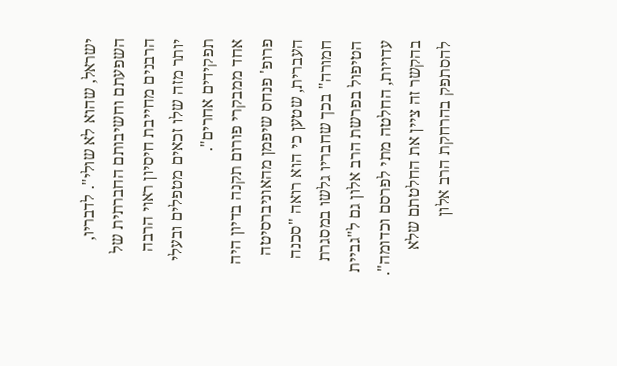ישראל, שהוא לא שולי". לדבריו, השפעתם וחשיבותם החברתית של הרבנים מחייבת חיסיון ראוי הרבה יותר מזה שלו זכאים מטפלים ובעלי תפקידים אחרים".
אחד ממבקרי פורום תקנה בדיון היה פרופ' פנחס שיפמן מהאוניברסיטה העברית, שטען כי הוא רואה "סכנה חמורה" בכך שחבריו גלשו במסגרת הטיפול בפרשת הרב אלון גם ל"גביית עדויות, החלטה מתי לפרסם וכדומה". בהקשר זה ציין את החלטתם שלא להסתפק בהרחקת הרב אלון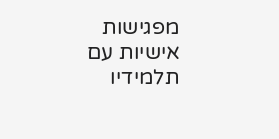מפגישות אישיות עם תלמידיו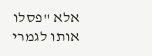אלא "פסלו אותו לגמרי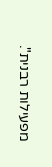מפעילות רבנית".